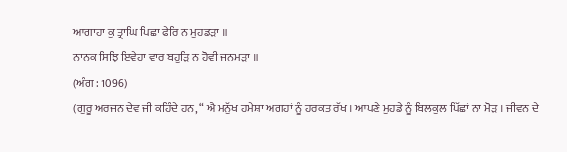ਆਗਾਹਾ ਕੁ ਤ੍ਰਾਘਿ ਪਿਛਾ ਫੇਰਿ ਨ ਮੁਹਡੜਾ ॥
ਨਾਨਕ ਸਿਝਿ ਇਵੇਹਾ ਵਾਰ ਬਹੁੜਿ ਨ ਹੋਵੀ ਜਨਮੜਾ ॥
(ਅੰਗ : 1096)
(ਗੁਰੂ ਅਰਜਨ ਦੇਵ ਜੀ ਕਹਿੰਦੇ ਹਨ, “ ਐ ਮਨੁੱਖ ਹਮੇਸ਼ਾ ਅਗਹਾਂ ਨੂੰ ਹਰਕਤ ਰੱਖ । ਆਪਣੇ ਮੁਹਡੇ ਨੂੰ ਬਿਲਕੁਲ ਪਿੱਛਾਂ ਨਾ ਮੋੜ । ਜੀਵਨ ਦੇ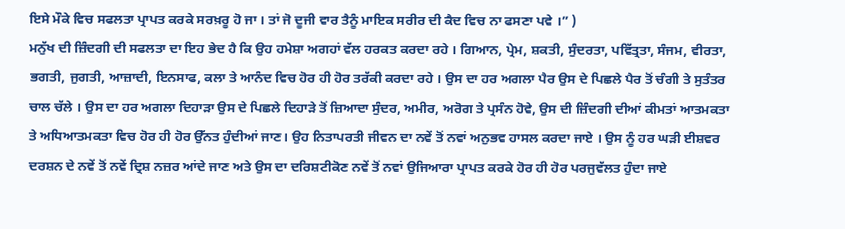ਇਸੇ ਮੌਕੇ ਵਿਚ ਸਫਲਤਾ ਪ੍ਰਾਪਤ ਕਰਕੇ ਸਰਖ਼ਰੂ ਹੋ ਜਾ । ਤਾਂ ਜੋ ਦੂਜੀ ਵਾਰ ਤੈਨੂੰ ਮਾਇਕ ਸਰੀਰ ਦੀ ਕੈਦ ਵਿਚ ਨਾ ਫਸਣਾ ਪਵੇ ।” )
ਮਨੁੱਖ ਦੀ ਜ਼ਿੰਦਗੀ ਦੀ ਸਫਲਤਾ ਦਾ ਇਹ ਭੇਦ ਹੈ ਕਿ ਉਹ ਹਮੇਸ਼ਾ ਅਗਹਾਂ ਵੱਲ ਹਰਕਤ ਕਰਦਾ ਰਹੇ । ਗਿਆਨ, ਪ੍ਰੇਮ, ਸ਼ਕਤੀ, ਸੁੰਦਰਤਾ, ਪਵਿੱਤ੍ਰਤਾ, ਸੰਜਮ, ਵੀਰਤਾ, ਭਗਤੀ, ਜੁਗਤੀ, ਆਜ਼ਾਦੀ, ਇਨਸਾਫ, ਕਲਾ ਤੇ ਆਨੰਦ ਵਿਚ ਹੋਰ ਹੀ ਹੋਰ ਤਰੱਕੀ ਕਰਦਾ ਰਹੇ । ਉਸ ਦਾ ਹਰ ਅਗਲਾ ਪੈਰ ਉਸ ਦੇ ਪਿਛਲੇ ਪੈਰ ਤੋਂ ਚੰਗੀ ਤੇ ਸੁਤੰਤਰ ਚਾਲ ਚੱਲੇ । ਉਸ ਦਾ ਹਰ ਅਗਲਾ ਦਿਹਾੜਾ ਉਸ ਦੇ ਪਿਛਲੇ ਦਿਹਾੜੇ ਤੋਂ ਜ਼ਿਆਦਾ ਸੁੰਦਰ, ਅਮੀਰ, ਅਰੋਗ ਤੇ ਪ੍ਰਸੰਨ ਹੋਵੇ, ਉਸ ਦੀ ਜ਼ਿੰਦਗੀ ਦੀਆਂ ਕੀਮਤਾਂ ਆਤਮਕਤਾ ਤੇ ਅਧਿਆਤਮਕਤਾ ਵਿਚ ਹੋਰ ਹੀ ਹੋਰ ਉੱਨਤ ਹੁੰਦੀਆਂ ਜਾਣ। ਉਹ ਨਿਤਾਪਰਤੀ ਜੀਵਨ ਦਾ ਨਵੇਂ ਤੋਂ ਨਵਾਂ ਅਨੁਭਵ ਹਾਸਲ ਕਰਦਾ ਜਾਏ । ਉਸ ਨੂੰ ਹਰ ਘੜੀ ਈਸ਼ਵਰ ਦਰਸ਼ਨ ਦੇ ਨਵੇਂ ਤੋਂ ਨਵੇਂ ਦ੍ਰਿਸ਼ ਨਜ਼ਰ ਆਂਦੇ ਜਾਣ ਅਤੇ ਉਸ ਦਾ ਦਰਿਸ਼ਟੀਕੋਣ ਨਵੇਂ ਤੋਂ ਨਵਾਂ ਉਜਿਆਰਾ ਪ੍ਰਾਪਤ ਕਰਕੇ ਹੋਰ ਹੀ ਹੋਰ ਪਰਜੁਵੱਲਤ ਹੁੰਦਾ ਜਾਏ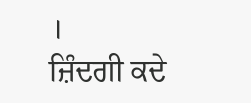।
ਜ਼ਿੰਦਗੀ ਕਦੇ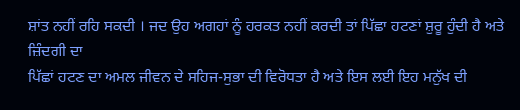ਸ਼ਾਂਤ ਨਹੀਂ ਰਹਿ ਸਕਦੀ । ਜਦ ਉਹ ਅਗਹਾਂ ਨੂੰ ਹਰਕਤ ਨਹੀਂ ਕਰਦੀ ਤਾਂ ਪਿੱਛਾ ਹਟਣਾਂ ਸ਼ੁਰੂ ਹੁੰਦੀ ਹੈ ਅਤੇ ਜ਼ਿੰਦਗੀ ਦਾ
ਪਿੱਛਾਂ ਹਟਣ ਦਾ ਅਮਲ ਜੀਵਨ ਦੇ ਸਹਿਜ-ਸੁਭਾ ਦੀ ਵਿਰੋਧਤਾ ਹੈ ਅਤੇ ਇਸ ਲਈ ਇਹ ਮਨੁੱਖ ਦੀ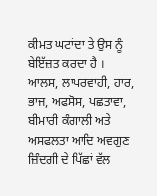ਕੀਮਤ ਘਟਾਂਦਾ ਤੇ ਉਸ ਨੂੰ ਬੇਇੱਜ਼ਤ ਕਰਦਾ ਹੈ ।
ਆਲਸ, ਲਾਪਰਵਾਹੀ, ਹਾਰ, ਭਾਜ, ਅਫਸੋਸ, ਪਛਤਾਵਾ, ਬੀਮਾਰੀ ਕੰਗਾਲੀ ਅਤੇ ਅਸਫਲਤਾ ਆਦਿ ਅਵਗੁਣ ਜ਼ਿੰਦਗੀ ਦੇ ਪਿੱਛਾਂ ਵੱਲ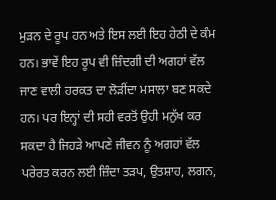ਮੁੜਨ ਦੇ ਰੂਪ ਹਨ ਅਤੇ ਇਸ ਲਈ ਇਹ ਹੇਠੀ ਦੇ ਕੰਮ ਹਨ। ਭਾਵੇਂ ਇਹ ਰੂਪ ਵੀ ਜ਼ਿੰਦਗੀ ਦੀ ਅਗਹਾਂ ਵੱਲ ਜਾਣ ਵਾਲੀ ਹਰਕਤ ਦਾ ਲੋੜੀਂਦਾ ਮਸਾਲਾ ਬਣ ਸਕਦੇ ਹਨ। ਪਰ ਇਨ੍ਹਾਂ ਦੀ ਸਹੀ ਵਰਤੋਂ ਉਹੀ ਮਨੁੱਖ ਕਰ ਸਕਦਾ ਹੈ ਜਿਹੜੇ ਆਪਣੇ ਜੀਵਨ ਨੂੰ ਅਗਹਾਂ ਵੱਲ ਪਰੇਰਤ ਕਰਨ ਲਈ ਜ਼ਿੰਦਾ ਤੜਪ, ਉਤਸ਼ਾਹ, ਲਗਨ,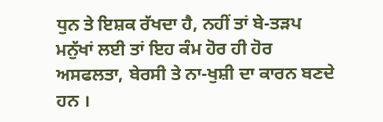ਧੁਨ ਤੇ ਇਸ਼ਕ ਰੱਖਦਾ ਹੈ, ਨਹੀਂ ਤਾਂ ਬੇ-ਤੜਪ ਮਨੁੱਖਾਂ ਲਈ ਤਾਂ ਇਹ ਕੰਮ ਹੋਰ ਹੀ ਹੋਰ ਅਸਫਲਤਾ, ਬੇਰਸੀ ਤੇ ਨਾ-ਖੁਸ਼ੀ ਦਾ ਕਾਰਨ ਬਣਦੇ ਹਨ ।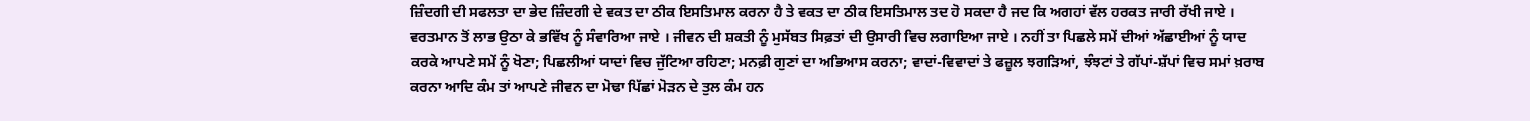ਜ਼ਿੰਦਗੀ ਦੀ ਸਫਲਤਾ ਦਾ ਭੇਦ ਜ਼ਿੰਦਗੀ ਦੇ ਵਕਤ ਦਾ ਠੀਕ ਇਸਤਿਮਾਲ ਕਰਨਾ ਹੈ ਤੇ ਵਕਤ ਦਾ ਠੀਕ ਇਸਤਿਮਾਲ ਤਦ ਹੋ ਸਕਦਾ ਹੈ ਜਦ ਕਿ ਅਗਹਾਂ ਵੱਲ ਹਰਕਤ ਜਾਰੀ ਰੱਖੀ ਜਾਏ । ਵਰਤਮਾਨ ਤੋਂ ਲਾਭ ਉਠਾ ਕੇ ਭਵਿੱਖ ਨੂੰ ਸੰਵਾਰਿਆ ਜਾਏ । ਜੀਵਨ ਦੀ ਸ਼ਕਤੀ ਨੂੰ ਮੁਸੱਬਤ ਸਿਫ਼ਤਾਂ ਦੀ ਉਸਾਰੀ ਵਿਚ ਲਗਾਇਆ ਜਾਏ । ਨਹੀਂ ਤਾ ਪਿਛਲੇ ਸਮੇਂ ਦੀਆਂ ਅੱਛਾਈਆਂ ਨੂੰ ਯਾਦ ਕਰਕੇ ਆਪਣੇ ਸਮੇਂ ਨੂੰ ਖੋਣਾ; ਪਿਛਲੀਆਂ ਯਾਦਾਂ ਵਿਚ ਜੁੱਟਿਆ ਰਹਿਣਾ; ਮਨਫ਼ੀ ਗੁਣਾਂ ਦਾ ਅਭਿਆਸ ਕਰਨਾ; ਵਾਦਾਂ-ਵਿਵਾਦਾਂ ਤੇ ਫਜ਼ੂਲ ਝਗੜਿਆਂ, ਝੰਝਟਾਂ ਤੇ ਗੱਪਾਂ-ਸ਼ੱਪਾਂ ਵਿਚ ਸਮਾਂ ਖ਼ਰਾਬ ਕਰਨਾ ਆਦਿ ਕੰਮ ਤਾਂ ਆਪਣੇ ਜੀਵਨ ਦਾ ਮੋਢਾ ਪਿੱਛਾਂ ਮੋੜਨ ਦੇ ਤੁਲ ਕੰਮ ਹਨ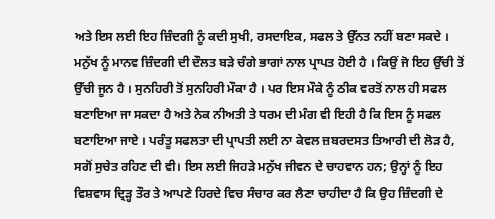ਅਤੇ ਇਸ ਲਈ ਇਹ ਜ਼ਿੰਦਗੀ ਨੂੰ ਕਦੀ ਸੁਖੀ, ਰਸਦਾਇਕ, ਸਫਲ ਤੇ ਉੱਨਤ ਨਹੀਂ ਬਣਾ ਸਕਦੇ ।
ਮਨੁੱਖ ਨੂੰ ਮਾਨਵ ਜ਼ਿੰਦਗੀ ਦੀ ਦੌਲਤ ਬੜੇ ਚੰਗੇ ਭਾਗਾਂ ਨਾਲ ਪ੍ਰਾਪਤ ਹੋਈ ਹੈ । ਕਿਉਂ ਜੋ ਇਹ ਉੱਚੀ ਤੋਂ ਉੱਚੀ ਜੂਨ ਹੈ । ਸੁਨਹਿਰੀ ਤੋਂ ਸੁਨਹਿਰੀ ਮੌਕਾ ਹੈ । ਪਰ ਇਸ ਮੌਕੇ ਨੂੰ ਠੀਕ ਵਰਤੋਂ ਨਾਲ ਹੀ ਸਫਲ ਬਣਾਇਆ ਜਾ ਸਕਦਾ ਹੈ ਅਤੇ ਨੇਕ ਨੀਅਤੀ ਤੇ ਧਰਮ ਦੀ ਮੰਗ ਵੀ ਇਹੀ ਹੈ ਕਿ ਇਸ ਨੂੰ ਸਫਲ ਬਣਾਇਆ ਜਾਏ । ਪਰੰਤੂ ਸਫਲਤਾ ਦੀ ਪ੍ਰਾਪਤੀ ਲਈ ਨਾ ਕੇਵਲ ਜ਼ਬਰਦਸਤ ਤਿਆਰੀ ਦੀ ਲੋੜ ਹੈ, ਸਗੋਂ ਸੁਚੇਤ ਰਹਿਣ ਦੀ ਵੀ। ਇਸ ਲਈ ਜਿਹੜੇ ਮਨੁੱਖ ਜੀਵਨ ਦੇ ਚਾਹਵਾਨ ਹਨ; ਉਨ੍ਹਾਂ ਨੂੰ ਇਹ ਵਿਸ਼ਵਾਸ ਦ੍ਰਿੜ੍ਹ ਤੌਰ ਤੇ ਆਪਣੇ ਹਿਰਦੇ ਵਿਚ ਸੰਚਾਰ ਕਰ ਲੈਣਾ ਚਾਹੀਦਾ ਹੈ ਕਿ ਉਹ ਜ਼ਿੰਦਗੀ ਦੇ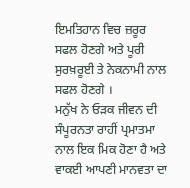ਇਮਤਿਹਾਨ ਵਿਚ ਜ਼ਰੂਰ ਸਫਲ ਹੋਣਗੇ ਅਤੇ ਪੂਰੀ ਸੁਰਖ਼ਰੂਈ ਤੇ ਨੇਕਨਾਮੀ ਨਾਲ ਸਫਲ ਹੋਣਗੇ ।
ਮਨੁੱਖ ਨੇ ਓੜਕ ਜੀਵਨ ਦੀ ਸੰਪੂਰਨਤਾ ਰਾਹੀਂ ਪ੍ਰਮਾਤਮਾ ਨਾਲ ਇਕ ਮਿਕ ਹੋਣਾ ਹੈ ਅਤੇ ਵਾਕਈ ਆਪਣੀ ਮਾਨਵਤਾ ਦਾ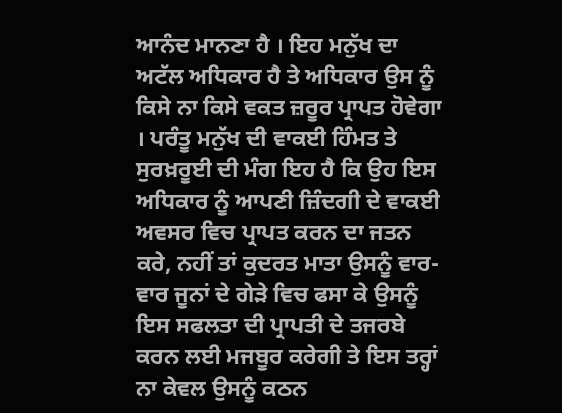ਆਨੰਦ ਮਾਨਣਾ ਹੈ । ਇਹ ਮਨੁੱਖ ਦਾ ਅਟੱਲ ਅਧਿਕਾਰ ਹੈ ਤੇ ਅਧਿਕਾਰ ਉਸ ਨੂੰ ਕਿਸੇ ਨਾ ਕਿਸੇ ਵਕਤ ਜ਼ਰੂਰ ਪ੍ਰਾਪਤ ਹੋਵੇਗਾ । ਪਰੰਤੂ ਮਨੁੱਖ ਦੀ ਵਾਕਈ ਹਿੰਮਤ ਤੇ ਸੁਰਖ਼ਰੂਈ ਦੀ ਮੰਗ ਇਹ ਹੈ ਕਿ ਉਹ ਇਸ ਅਧਿਕਾਰ ਨੂੰ ਆਪਣੀ ਜ਼ਿੰਦਗੀ ਦੇ ਵਾਕਈ ਅਵਸਰ ਵਿਚ ਪ੍ਰਾਪਤ ਕਰਨ ਦਾ ਜਤਨ ਕਰੇ, ਨਹੀਂ ਤਾਂ ਕੁਦਰਤ ਮਾਤਾ ਉਸਨੂੰ ਵਾਰ-ਵਾਰ ਜੂਨਾਂ ਦੇ ਗੇੜੇ ਵਿਚ ਫਸਾ ਕੇ ਉਸਨੂੰ ਇਸ ਸਫਲਤਾ ਦੀ ਪ੍ਰਾਪਤੀ ਦੇ ਤਜਰਬੇ ਕਰਨ ਲਈ ਮਜਬੂਰ ਕਰੇਗੀ ਤੇ ਇਸ ਤਰ੍ਹਾਂ ਨਾ ਕੇਵਲ ਉਸਨੂੰ ਕਠਨ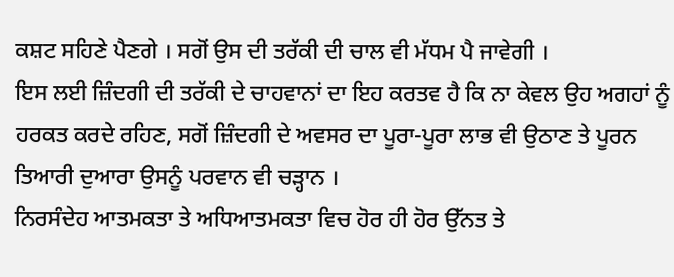ਕਸ਼ਟ ਸਹਿਣੇ ਪੈਣਗੇ । ਸਗੋਂ ਉਸ ਦੀ ਤਰੱਕੀ ਦੀ ਚਾਲ ਵੀ ਮੱਧਮ ਪੈ ਜਾਵੇਗੀ ।
ਇਸ ਲਈ ਜ਼ਿੰਦਗੀ ਦੀ ਤਰੱਕੀ ਦੇ ਚਾਹਵਾਨਾਂ ਦਾ ਇਹ ਕਰਤਵ ਹੈ ਕਿ ਨਾ ਕੇਵਲ ਉਹ ਅਗਹਾਂ ਨੂੰ ਹਰਕਤ ਕਰਦੇ ਰਹਿਣ, ਸਗੋਂ ਜ਼ਿੰਦਗੀ ਦੇ ਅਵਸਰ ਦਾ ਪੂਰਾ-ਪੂਰਾ ਲਾਭ ਵੀ ਉਠਾਣ ਤੇ ਪੂਰਨ ਤਿਆਰੀ ਦੁਆਰਾ ਉਸਨੂੰ ਪਰਵਾਨ ਵੀ ਚੜ੍ਹਾਨ ।
ਨਿਰਸੰਦੇਹ ਆਤਮਕਤਾ ਤੇ ਅਧਿਆਤਮਕਤਾ ਵਿਚ ਹੋਰ ਹੀ ਹੋਰ ਉੱਨਤ ਤੇ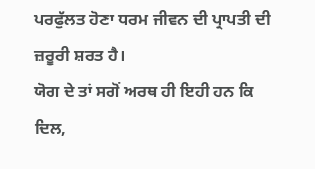ਪਰਫੁੱਲਤ ਹੋਣਾ ਧਰਮ ਜੀਵਨ ਦੀ ਪ੍ਰਾਪਤੀ ਦੀ ਜ਼ਰੂਰੀ ਸ਼ਰਤ ਹੈ।
ਯੋਗ ਦੇ ਤਾਂ ਸਗੋਂ ਅਰਥ ਹੀ ਇਹੀ ਹਨ ਕਿ ਦਿਲ,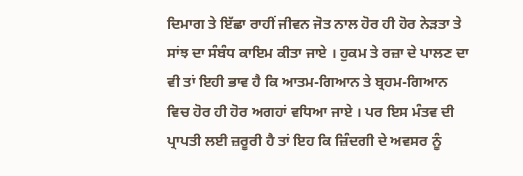ਦਿਮਾਗ ਤੇ ਇੱਛਾ ਰਾਹੀਂ ਜੀਵਨ ਜੋਤ ਨਾਲ ਹੋਰ ਹੀ ਹੋਰ ਨੇੜਤਾ ਤੇ ਸਾਂਝ ਦਾ ਸੰਬੰਧ ਕਾਇਮ ਕੀਤਾ ਜਾਏ । ਹੁਕਮ ਤੇ ਰਜ਼ਾ ਦੇ ਪਾਲਣ ਦਾ ਵੀ ਤਾਂ ਇਹੀ ਭਾਵ ਹੈ ਕਿ ਆਤਮ-ਗਿਆਨ ਤੇ ਬ੍ਰਹਮ-ਗਿਆਨ ਵਿਚ ਹੋਰ ਹੀ ਹੋਰ ਅਗਹਾਂ ਵਧਿਆ ਜਾਏ । ਪਰ ਇਸ ਮੰਤਵ ਦੀ ਪ੍ਰਾਪਤੀ ਲਈ ਜ਼ਰੂਰੀ ਹੈ ਤਾਂ ਇਹ ਕਿ ਜ਼ਿੰਦਗੀ ਦੇ ਅਵਸਰ ਨੂੰ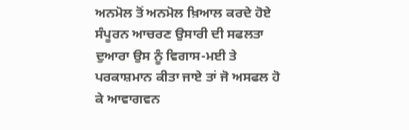ਅਨਮੋਲ ਤੋਂ ਅਨਮੋਲ ਖ਼ਿਆਲ ਕਰਦੇ ਹੋਏ ਸੰਪੂਰਨ ਆਚਰਣ ਉਸਾਰੀ ਦੀ ਸਫਲਤਾ ਦੁਆਰਾ ਉਸ ਨੂੰ ਵਿਗਾਸ-ਮਈ ਤੇ ਪਰਕਾਸ਼ਮਾਨ ਕੀਤਾ ਜਾਏ ਤਾਂ ਜੋ ਅਸਫਲ ਹੋ ਕੇ ਆਵਾਗਵਨ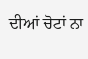ਦੀਆਂ ਚੋਟਾਂ ਨਾ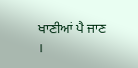ਖਾਣੀਆਂ ਪੈ ਜਾਣ ।